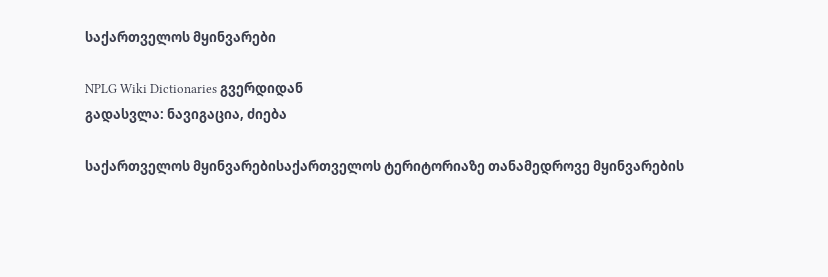საქართველოს მყინვარები

NPLG Wiki Dictionaries გვერდიდან
გადასვლა: ნავიგაცია, ძიება

საქართველოს მყინვარებისაქართველოს ტერიტორიაზე თანამედროვე მყინვარების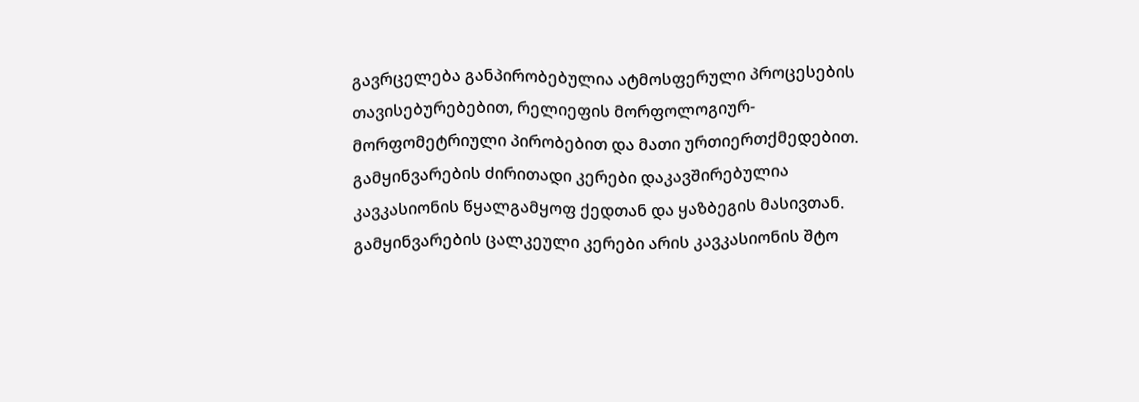გავრცელება განპირობებულია ატმოსფერული პროცესების თავისებურებებით, რელიეფის მორფოლოგიურ-მორფომეტრიული პირობებით და მათი ურთიერთქმედებით. გამყინვარების ძირითადი კერები დაკავშირებულია კავკასიონის წყალგამყოფ ქედთან და ყაზბეგის მასივთან. გამყინვარების ცალკეული კერები არის კავკასიონის შტო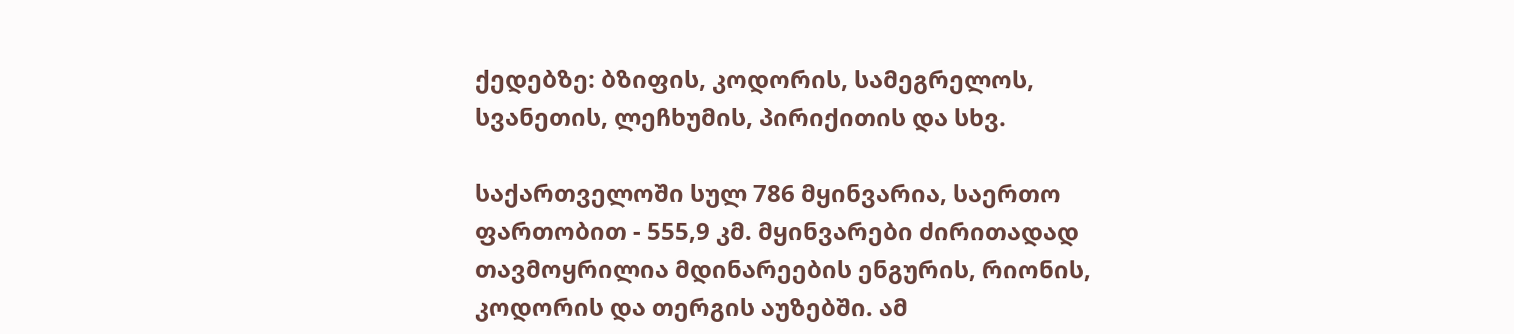ქედებზე: ბზიფის, კოდორის, სამეგრელოს, სვანეთის, ლეჩხუმის, პირიქითის და სხვ.

საქართველოში სულ 786 მყინვარია, საერთო ფართობით - 555,9 კმ. მყინვარები ძირითადად თავმოყრილია მდინარეების ენგურის, რიონის, კოდორის და თერგის აუზებში. ამ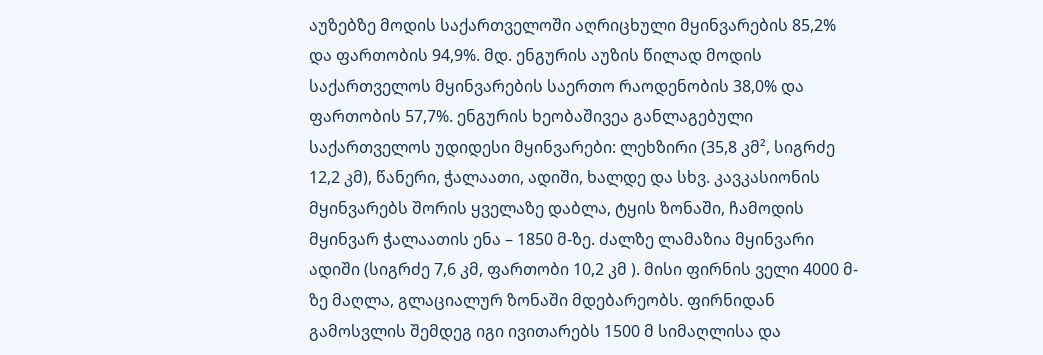აუზებზე მოდის საქართველოში აღრიცხული მყინვარების 85,2% და ფართობის 94,9%. მდ. ენგურის აუზის წილად მოდის საქართველოს მყინვარების საერთო რაოდენობის 38,0% და ფართობის 57,7%. ენგურის ხეობაშივეა განლაგებული საქართველოს უდიდესი მყინვარები: ლეხზირი (35,8 კმ², სიგრძე 12,2 კმ), წანერი, ჭალაათი, ადიში, ხალდე და სხვ. კავკასიონის მყინვარებს შორის ყველაზე დაბლა, ტყის ზონაში, ჩამოდის მყინვარ ჭალაათის ენა – 1850 მ-ზე. ძალზე ლამაზია მყინვარი ადიში (სიგრძე 7,6 კმ, ფართობი 10,2 კმ ). მისი ფირნის ველი 4000 მ-ზე მაღლა, გლაციალურ ზონაში მდებარეობს. ფირნიდან გამოსვლის შემდეგ იგი ივითარებს 1500 მ სიმაღლისა და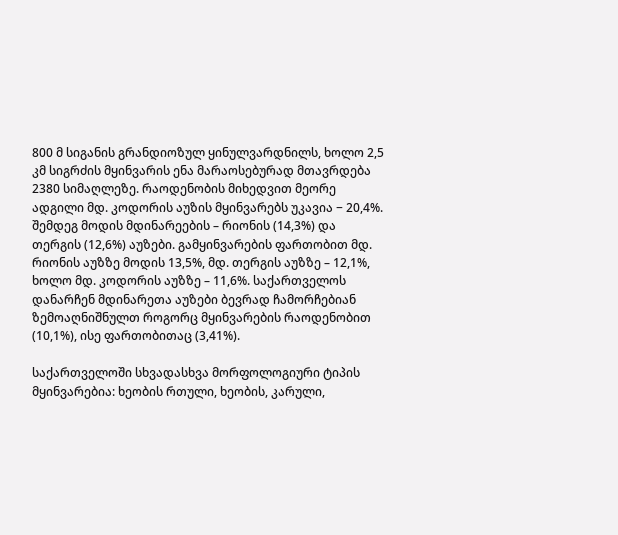800 მ სიგანის გრანდიოზულ ყინულვარდნილს, ხოლო 2,5 კმ სიგრძის მყინვარის ენა მარაოსებურად მთავრდება 2380 სიმაღლეზე. რაოდენობის მიხედვით მეორე ადგილი მდ. კოდორის აუზის მყინვარებს უკავია − 20,4%. შემდეგ მოდის მდინარეების – რიონის (14,3%) და თერგის (12,6%) აუზები. გამყინვარების ფართობით მდ. რიონის აუზზე მოდის 13,5%, მდ. თერგის აუზზე – 12,1%, ხოლო მდ. კოდორის აუზზე – 11,6%. საქართველოს დანარჩენ მდინარეთა აუზები ბევრად ჩამორჩებიან ზემოაღნიშნულთ როგორც მყინვარების რაოდენობით (10,1%), ისე ფართობითაც (3,41%).

საქართველოში სხვადასხვა მორფოლოგიური ტიპის მყინვარებია: ხეობის რთული, ხეობის, კარული,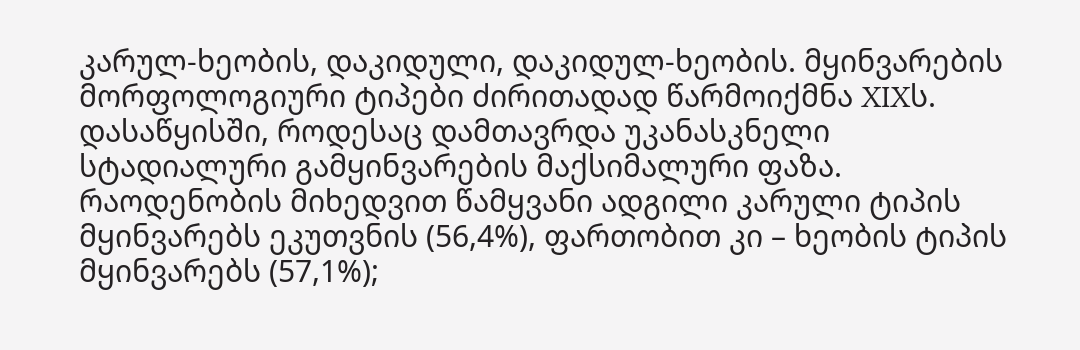კარულ-ხეობის, დაკიდული, დაკიდულ-ხეობის. მყინვარების მორფოლოგიური ტიპები ძირითადად წარმოიქმნა XIXს. დასაწყისში, როდესაც დამთავრდა უკანასკნელი სტადიალური გამყინვარების მაქსიმალური ფაზა. რაოდენობის მიხედვით წამყვანი ადგილი კარული ტიპის მყინვარებს ეკუთვნის (56,4%), ფართობით კი – ხეობის ტიპის მყინვარებს (57,1%);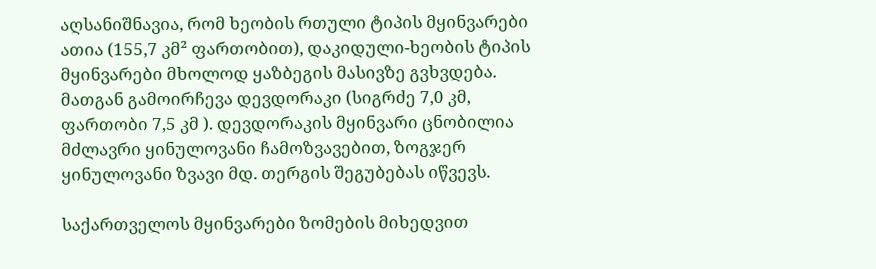აღსანიშნავია, რომ ხეობის რთული ტიპის მყინვარები ათია (155,7 კმ² ფართობით), დაკიდული-ხეობის ტიპის მყინვარები მხოლოდ ყაზბეგის მასივზე გვხვდება. მათგან გამოირჩევა დევდორაკი (სიგრძე 7,0 კმ, ფართობი 7,5 კმ ). დევდორაკის მყინვარი ცნობილია მძლავრი ყინულოვანი ჩამოზვავებით, ზოგჯერ ყინულოვანი ზვავი მდ. თერგის შეგუბებას იწვევს.

საქართველოს მყინვარები ზომების მიხედვით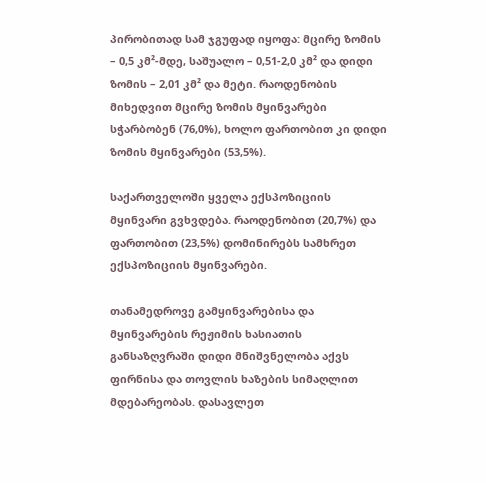პირობითად სამ ჯგუფად იყოფა: მცირე ზომის – 0,5 კმ²-მდე, საშუალო – 0,51-2,0 კმ² და დიდი ზომის – 2,01 კმ² და მეტი. რაოდენობის მიხედვით მცირე ზომის მყინვარები სჭარბობენ (76,0%), ხოლო ფართობით კი დიდი ზომის მყინვარები (53,5%).

საქართველოში ყველა ექსპოზიციის მყინვარი გვხვდება. რაოდენობით (20,7%) და ფართობით (23,5%) დომინირებს სამხრეთ ექსპოზიციის მყინვარები.

თანამედროვე გამყინვარებისა და მყინვარების რეჟიმის ხასიათის განსაზღვრაში დიდი მნიშვნელობა აქვს ფირნისა და თოვლის ხაზების სიმაღლით მდებარეობას. დასავლეთ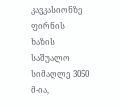კავკასიონზე ფირნის ხაზის საშუალო სიმაღლე 3050 მ-ია,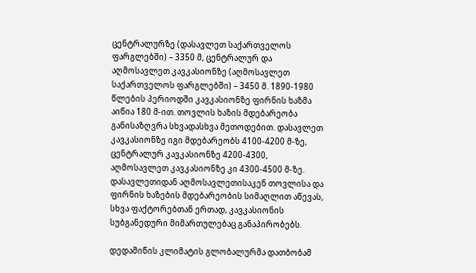ცენტრალურზე (დასავლეთ საქართველოს ფარგლებში) – 3350 მ, ცენტრალურ და აღმოსავლეთ კავკასიონზე (აღმოსავლეთ საქართველოს ფარგლებში) – 3450 მ. 1890-1980 წლების პერიოდში კავკასიონზე ფირნის ხაზმა აიწია 180 მ-ით. თოვლის ხაზის მდებარეობა განისაზღვრა სხვადასხვა მეთოდებით. დასავლეთ კავკასიონზე იგი მდებარეობს 4100-4200 მ-ზე, ცენტრალურ კავკასიონზე 4200-4300, აღმოსავლეთ კავკასიონზე კი 4300-4500 მ-ზე. დასავლეთიდან აღმოსავლეთისაკენ თოვლისა და ფირნის ხაზების მდებარეობის სიმაღლით აწევას, სხვა ფაქტორებთან ერთად, კავკასიონის სუბგანედური მიმართულებაც განაპირობებს.

დედამიწის კლიმატის გლობალურმა დათბობამ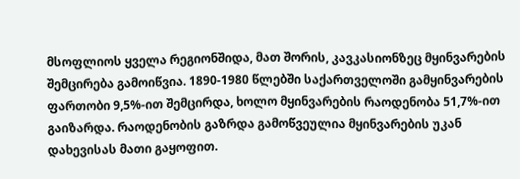მსოფლიოს ყველა რეგიონშიდა, მათ შორის, კავკასიონზეც მყინვარების შემცირება გამოიწვია. 1890-1980 წლებში საქართველოში გამყინვარების ფართობი 9,5%-ით შემცირდა, ხოლო მყინვარების რაოდენობა 51,7%-ით გაიზარდა. რაოდენობის გაზრდა გამოწვეულია მყინვარების უკან დახევისას მათი გაყოფით.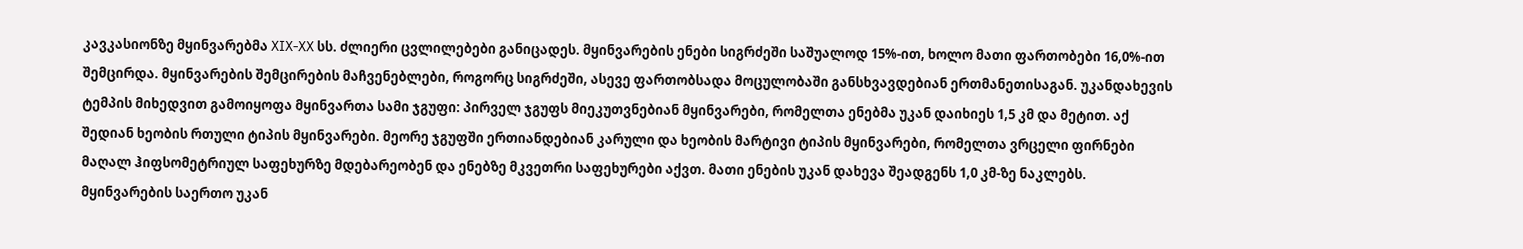კავკასიონზე მყინვარებმა XIX-XX სს. ძლიერი ცვლილებები განიცადეს. მყინვარების ენები სიგრძეში საშუალოდ 15%-ით, ხოლო მათი ფართობები 16,0%-ით შემცირდა. მყინვარების შემცირების მაჩვენებლები, როგორც სიგრძეში, ასევე ფართობსადა მოცულობაში განსხვავდებიან ერთმანეთისაგან. უკანდახევის ტემპის მიხედვით გამოიყოფა მყინვართა სამი ჯგუფი: პირველ ჯგუფს მიეკუთვნებიან მყინვარები, რომელთა ენებმა უკან დაიხიეს 1,5 კმ და მეტით. აქ შედიან ხეობის რთული ტიპის მყინვარები. მეორე ჯგუფში ერთიანდებიან კარული და ხეობის მარტივი ტიპის მყინვარები, რომელთა ვრცელი ფირნები მაღალ ჰიფსომეტრიულ საფეხურზე მდებარეობენ და ენებზე მკვეთრი საფეხურები აქვთ. მათი ენების უკან დახევა შეადგენს 1,0 კმ-ზე ნაკლებს. მყინვარების საერთო უკან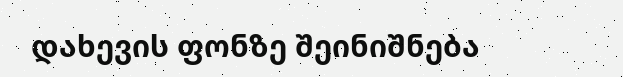დახევის ფონზე შეინიშნება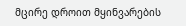მცირე დროით მყინვარების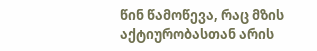წინ წამოწევა, რაც მზის აქტიურობასთან არის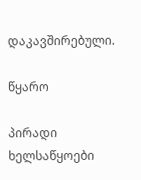დაკავშირებული.

წყარო

პირადი ხელსაწყოები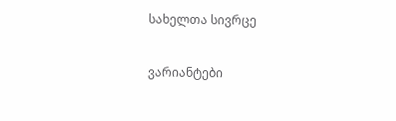სახელთა სივრცე

ვარიანტები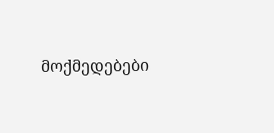მოქმედებები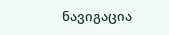ნავიგაცია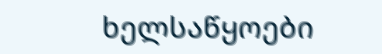ხელსაწყოები